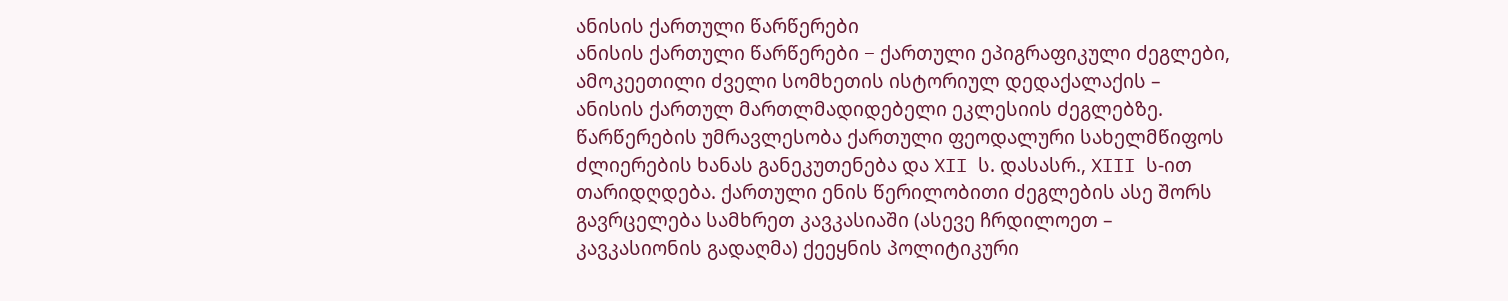ანისის ქართული წარწერები
ანისის ქართული წარწერები − ქართული ეპიგრაფიკული ძეგლები, ამოკეეთილი ძველი სომხეთის ისტორიულ დედაქალაქის – ანისის ქართულ მართლმადიდებელი ეკლესიის ძეგლებზე. წარწერების უმრავლესობა ქართული ფეოდალური სახელმწიფოს ძლიერების ხანას განეკუთენება და XII ს. დასასრ., XIII ს-ით თარიდღდება. ქართული ენის წერილობითი ძეგლების ასე შორს გავრცელება სამხრეთ კავკასიაში (ასევე ჩრდილოეთ – კავკასიონის გადაღმა) ქეეყნის პოლიტიკური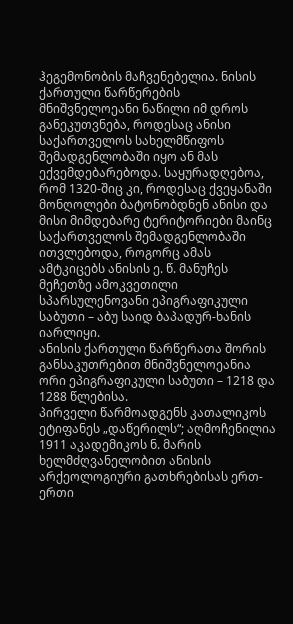ჰეგემონობის მაჩვენებელია. ნისის ქართული წარწერების მნიშვნელოეანი ნაწილი იმ დროს განეკუთვნება, როდესაც ანისი საქართველოს სახელმწიფოს შემადგენლობაში იყო ან მას ექვემდებარებოდა. საყურადღებოა, რომ 1320-შიც კი, როდესაც ქვეყანაში მონღოლები ბატონობდნენ ანისი და მისი მიმდებარე ტერიტორიები მაინც საქართველოს შემადგენლობაში ითვლებოდა, როგორც ამას ამტკიცებს ანისის ე. წ. მანუჩეს მეჩეთზე ამოკვეთილი სპარსულენოვანი ეპიგრაფიკული საბუთი – აბუ საიდ ბაპადურ-ხანის იარლიყი.
ანისის ქართული წარწერათა შორის განსაკუთრებით მნიშვნელოეანია ორი ეპიგრაფიკული საბუთი – 1218 და 1288 წლებისა.
პირველი წარმოადგენს კათალიკოს ეტიფანეს „დაწერილს“; აღმოჩენილია 1911 აკადემიკოს ნ. მარის ხელმძღვანელობით ანისის არქეოლოგიური გათხრებისას ერთ-ერთი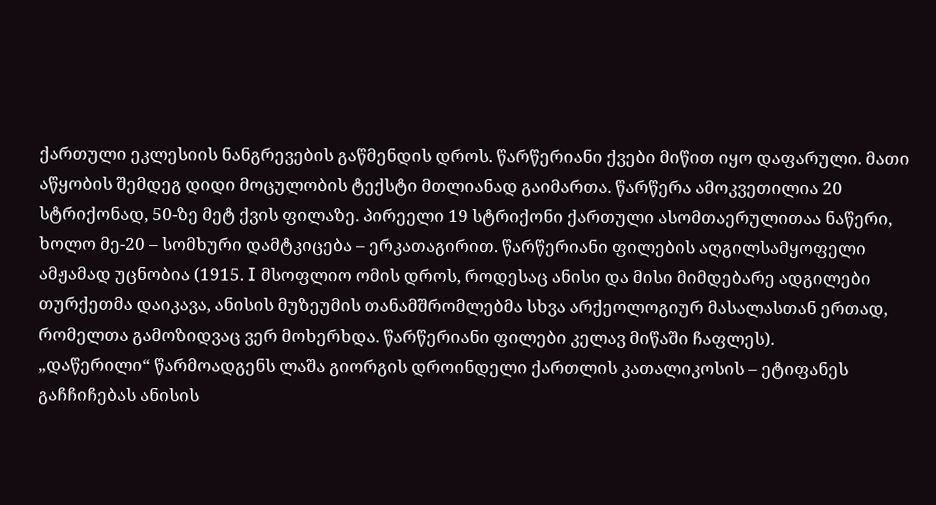ქართული ეკლესიის ნანგრევების გაწმენდის დროს. წარწერიანი ქვები მიწით იყო დაფარული. მათი აწყობის შემდეგ დიდი მოცულობის ტექსტი მთლიანად გაიმართა. წარწერა ამოკვეთილია 20 სტრიქონად, 50-ზე მეტ ქვის ფილაზე. პირეელი 19 სტრიქონი ქართული ასომთაერულითაა ნაწერი, ხოლო მე-20 – სომხური დამტკიცება – ერკათაგირით. წარწერიანი ფილების აღგილსამყოფელი ამჟამად უცნობია (1915. I მსოფლიო ომის დროს, როდესაც ანისი და მისი მიმდებარე ადგილები თურქეთმა დაიკავა, ანისის მუზეუმის თანამშრომლებმა სხვა არქეოლოგიურ მასალასთან ერთად, რომელთა გამოზიდვაც ვერ მოხერხდა. წარწერიანი ფილები კელავ მიწაში ჩაფლეს).
„დაწერილი“ წარმოადგენს ლაშა გიორგის დროინდელი ქართლის კათალიკოსის – ეტიფანეს გაჩჩიჩებას ანისის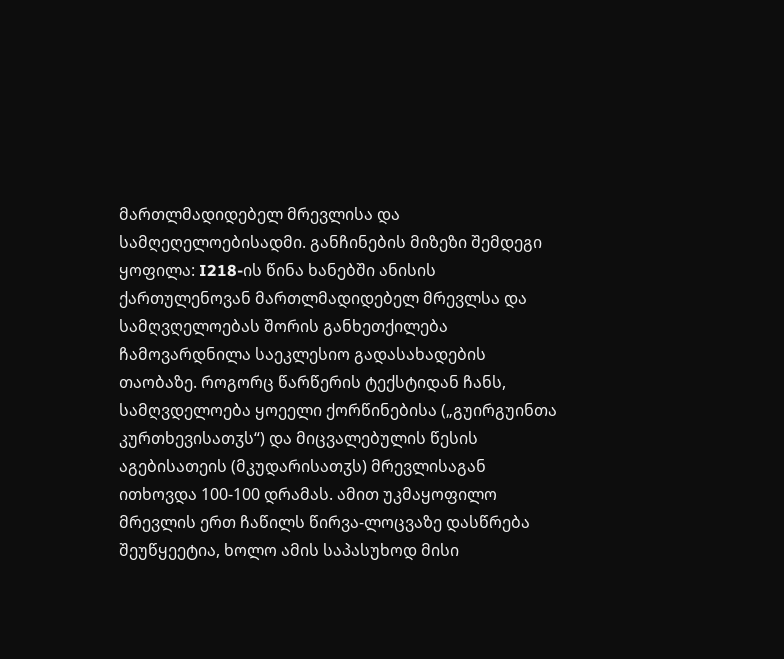მართლმადიდებელ მრევლისა და სამღეღელოებისადმი. განჩინების მიზეზი შემდეგი ყოფილა: I218-ის წინა ხანებში ანისის ქართულენოვან მართლმადიდებელ მრევლსა და სამღვღელოებას შორის განხეთქილება ჩამოვარდნილა საეკლესიო გადასახადების თაობაზე. როგორც წარწერის ტექსტიდან ჩანს, სამღვდელოება ყოეელი ქორწინებისა („გუირგუინთა კურთხევისათჳს“) და მიცვალებულის წესის აგებისათეის (მკუდარისათჳს) მრევლისაგან ითხოვდა 100-100 დრამას. ამით უკმაყოფილო მრევლის ერთ ჩაწილს წირვა-ლოცვაზე დასწრება შეუწყეეტია, ხოლო ამის საპასუხოდ მისი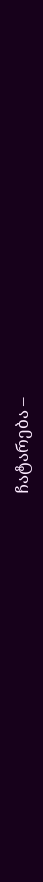ჩატარება –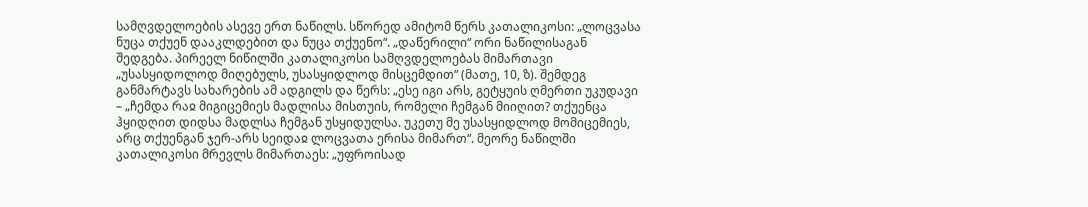სამღვდელოების ასევე ერთ ნაწილს. სწორედ ამიტომ წერს კათალიკოსი: „ლოცვასა ნუცა თქუენ დააკლდებით და ნუცა თქუენო“. „დაწერილი“ ორი ნაწილისაგან შედგება. პირეელ ნიწილში კათალიკოსი სამღვდელოებას მიმართავი „უსასყიდოლოდ მიღებულს, უსასყიდლოდ მისცემდით“ (მათე, 10, ზ). შემდეგ განმარტავს სახარების ამ ადგილს და წერს: „ესე იგი არს, გეტყუის ღმერთი უკუდავი – „ჩემდა რაჲ მიგიცემიეს მადლისა მისთუის, რომელი ჩემგან მიიღით? თქუენცა ჰყიდღით დიდსა მადლსა ჩემგან უსყიდულსა. უკეთუ მე უსასყიდლოდ მომიცემიეს, არც თქუენგან ჯერ-არს სეიდაჲ ლოცვათა ერისა მიმართ“. მეორე ნაწილში კათალიკოსი მრევლს მიმართაეს: „უფროისად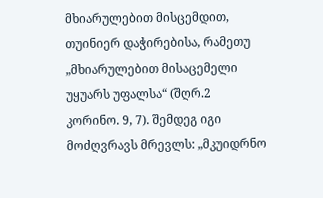მხიარულებით მისცემდით, თუინიერ დაჭირებისა, რამეთუ „მხიარულებით მისაცემელი უყუარს უფალსა“ (შღრ.2 კორინო. 9, 7). შემდეგ იგი მოძღვრავს მრევლს: „მკუიდრნო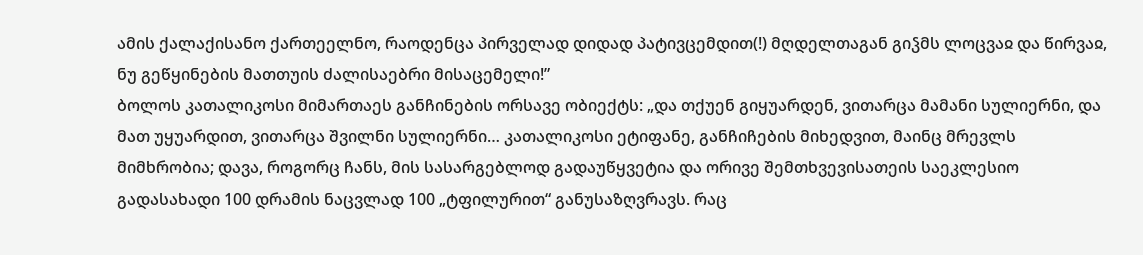ამის ქალაქისანო ქართეელნო, რაოდენცა პირველად დიდად პატივცემდით(!) მღდელთაგან გიჴმს ლოცვაჲ და წირვაჲ, ნუ გეწყინების მათთუის ძალისაებრი მისაცემელი!”
ბოლოს კათალიკოსი მიმართაეს განჩინების ორსავე ობიექტს: „და თქუენ გიყუარდენ, ვითარცა მამანი სულიერნი, და მათ უყუარდით, ვითარცა შვილნი სულიერნი… კათალიკოსი ეტიფანე, განჩიჩების მიხედვით, მაინც მრევლს მიმხრობია; დავა, როგორც ჩანს, მის სასარგებლოდ გადაუწყვეტია და ორივე შემთხვევისათეის საეკლესიო გადასახადი 100 დრამის ნაცვლად 100 „ტფილურით“ განუსაზღვრავს. რაც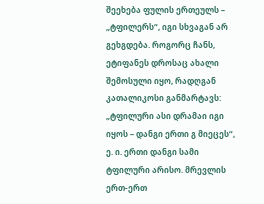შეეხება ფულის ერთეულს – „ტფილერს“, იგი სხვაგან არ გეხგდება. როგორც ჩანს, ეტიფანეს დროსაც ახალი შემოსული იყო, რადღგან კათალიკოსი განმარტავს: „ტფილური ასი დრამაი იგი იყოს – დანგი ერთი გ მიეცეს“, ე. ი. ერთი დანგი სამი ტფილური არისო. მრევლის ერთ-ერთ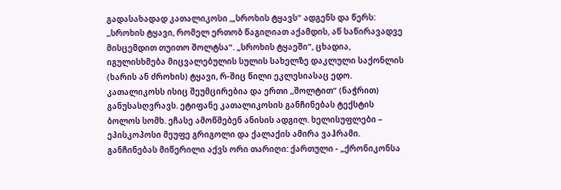გადასახადად კათალიკოსი ,„სროხის ტყავს“ ადგენს და წერს: ,,სროხის ტყავი, რომელ ერთობ წაგიღიათ აქამდის, აწ საწირავადვე მისცემდით თუითო შოლტსა“. „სროხის ტყაეში“, ცხადია, იგულისხმება მიცვალებულის სულის სახელზე დაკლული საქონლის (ხარის ან ძროხის) ტყავი, რ-შიც წილი ეკლესიასაც ედო. კათალიკოსს ისიც შეუმცირებია და ერთი ,,შოლტით“ (ნაჭრით) განუსასღვრავს. ეტიფანე კათალიკოსის განჩინებას ტექსტის ბოლოს სომხ. ეჩასე ამოწმებენ ანისის ადგილ. ხელისუფლები – ეპისკოპოსი მეუფე გრიგოლი და ქალაქის ამირა ვაჰრამი. განჩინებას მიწერილი აქვს ორი თარიღი: ქართული - „ქრონიკონსა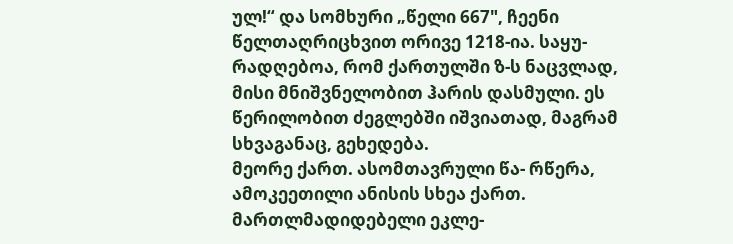ულ!“ და სომხური „წელი 667", ჩეენი წელთაღრიცხვით ორივე 1218-ია. საყუ- რადღებოა, რომ ქართულში ზ-ს ნაცვლად, მისი მნიშვნელობით ჰარის დასმული. ეს წერილობით ძეგლებში იშვიათად, მაგრამ სხვაგანაც, გეხედება.
მეორე ქართ. ასომთავრული წა- რწერა, ამოკეეთილი ანისის სხეა ქართ. მართლმადიდებელი ეკლე-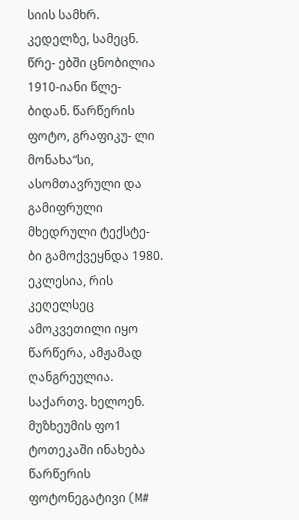სიის სამხრ. კედელზე, სამეცნ. წრე- ებში ცნობილია 1910-იანი წლე- ბიდან. წარწერის ფოტო, გრაფიკუ- ლი მონახა“სი, ასომთავრული და გამიფრული მხედრული ტექსტე- ბი გამოქვეყნდა 1980. ეკლესია, რის კეღელსეც ამოკვეთილი იყო წარწერა, ამჟამად ღანგრეულია. საქართვ. ხელოენ. მუზხეუმის ფო1 ტოთეკაში ინახება წარწერის ფოტონეგატივი (M#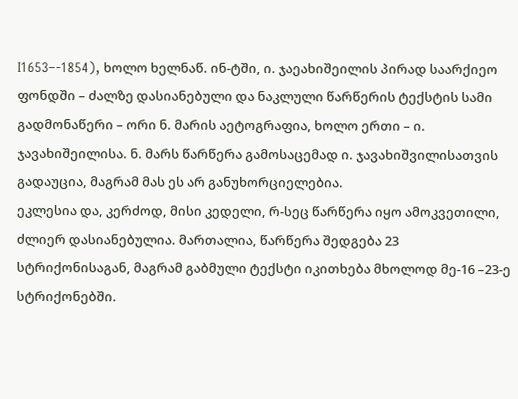I1653–-1854), ხოლო ხელნაწ. ინ-ტში, ი. ჯაეახიშეილის პირად საარქიეო ფონდში – ძალზე დასიანებული და ნაკლული წარწერის ტექსტის სამი გადმონაწერი – ორი ნ. მარის აეტოგრაფია, ხოლო ერთი – ი. ჯავახიშეილისა. ნ. მარს წარწერა გამოსაცემად ი. ჯავახიშვილისათვის გადაუცია, მაგრამ მას ეს არ განუხორციელებია.
ეკლესია და, კერძოდ, მისი კედელი, რ-სეც წარწერა იყო ამოკვეთილი, ძლიერ დასიანებულია. მართალია, წარწერა შედგება 23 სტრიქონისაგან, მაგრამ გაბმული ტექსტი იკითხება მხოლოდ მე-16 –23-ე სტრიქონებში.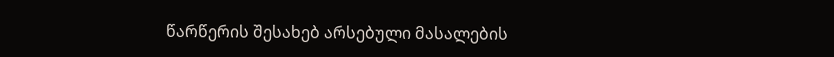წარწერის შესახებ არსებული მასალების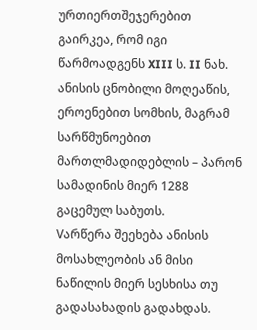ურთიერთშეჯერებით გაირკეა, რომ იგი წარმოადგენს XIII ს. II ნახ. ანისის ცნობილი მოღეაწის, ეროენებით სომხის, მაგრამ სარწმუნოებით მართლმადიდებლის – პარონ სამადინის მიერ 1288 გაცემულ საბუთს.
Vარწერა შეეხება ანისის მოსახლეობის ან მისი ნაწილის მიერ სესხისა თუ გადასახადის გადახდას.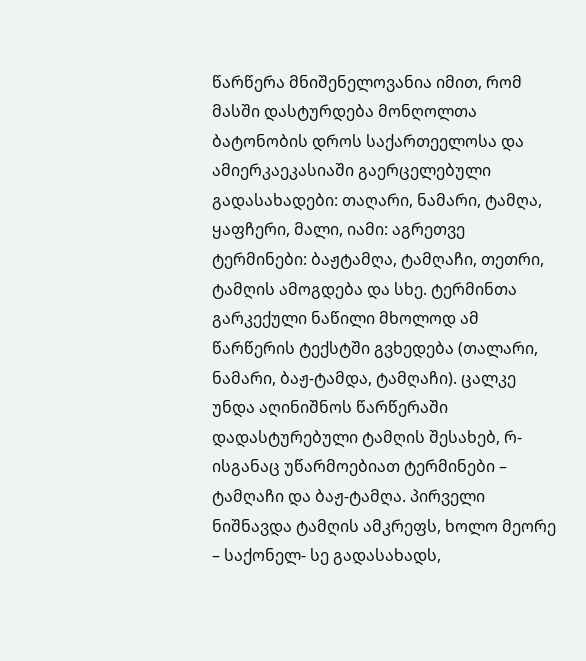წარწერა მნიშენელოვანია იმით, რომ მასში დასტურდება მონღოლთა ბატონობის დროს საქართეელოსა და ამიერკაეკასიაში გაერცელებული გადასახადები: თაღარი, ნამარი, ტამღა, ყაფჩერი, მალი, იამი: აგრეთვე ტერმინები: ბაჟტამღა, ტამღაჩი, თეთრი, ტამღის ამოგდება და სხე. ტერმინთა გარკექული ნაწილი მხოლოდ ამ წარწერის ტექსტში გვხედება (თალარი, ნამარი, ბაჟ-ტამდა, ტამღაჩი). ცალკე უნდა აღინიშნოს წარწერაში დადასტურებული ტამღის შესახებ, რ-ისგანაც უწარმოებიათ ტერმინები – ტამღაჩი და ბაჟ-ტამღა. პირველი ნიშნავდა ტამღის ამკრეფს, ხოლო მეორე – საქონელ- სე გადასახადს,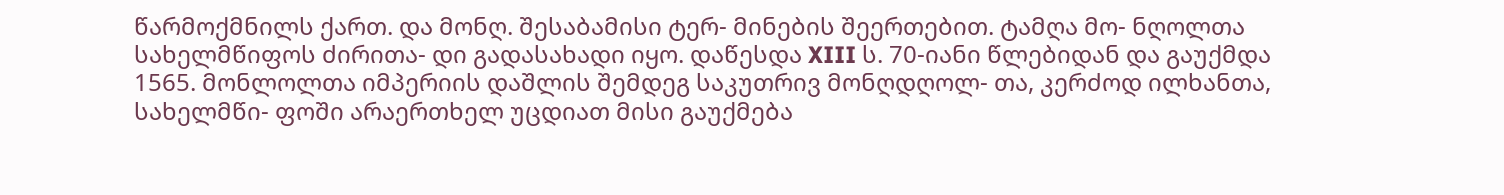წარმოქმნილს ქართ. და მონღ. შესაბამისი ტერ- მინების შეერთებით. ტამღა მო- ნღოლთა სახელმწიფოს ძირითა- დი გადასახადი იყო. დაწესდა XIII ს. 70-იანი წლებიდან და გაუქმდა 1565. მონლოლთა იმპერიის დაშლის შემდეგ საკუთრივ მონღდღოლ- თა, კერძოდ ილხანთა, სახელმწი- ფოში არაერთხელ უცდიათ მისი გაუქმება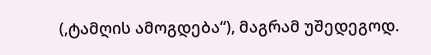(,ტამღის ამოგდება“), მაგრამ უშედეგოდ.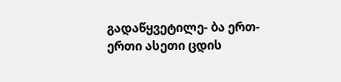გადაწყვეტილე- ბა ერთ-ერთი ასეთი ცდის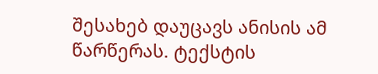შესახებ დაუცავს ანისის ამ წარწერას. ტექსტის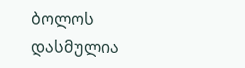ბოლოს დასმულია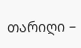თარიღი –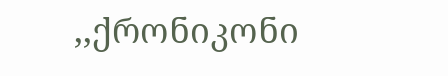,,ქრონიკონი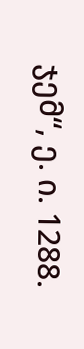ჯემ“, ე. ი. 1288.